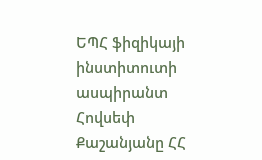ԵՊՀ ֆիզիկայի ինստիտուտի ասպիրանտ Հովսեփ Քաշանյանը ՀՀ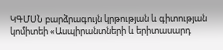ԿԳՄՍՆ բարձրագույն կրթության և գիտության կոմիտեի «Ասպիրանտների և երիտասարդ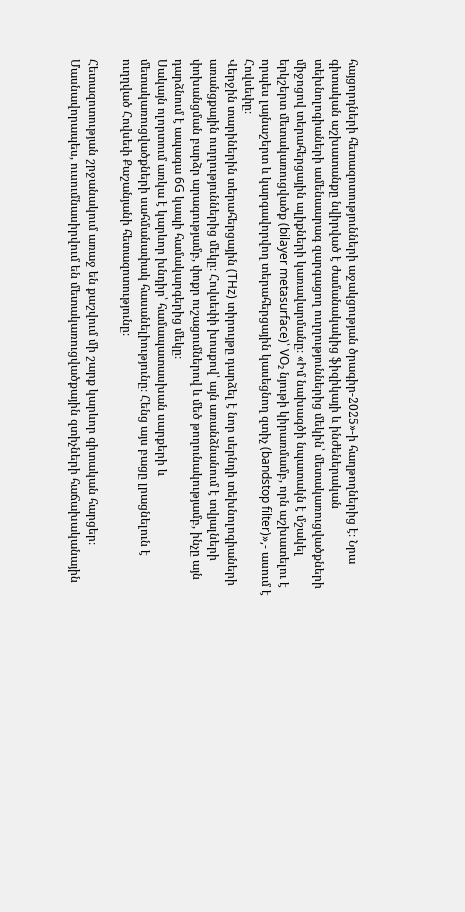հայցորդների հետազոտությունների աջակցության ծրագիր-2025»-ի հաղթողներից է։ Նրա գիտական աշխատանքը նվիրված է ժամանակակից ֆիզիկայի և ինժեներական տեխնոլոգիաների ամենաարագ զարգացող ուղղություններից մեկին՝ մետակառուցվածքների միջոցով տերահերցային ալիքների կառավարմանը։ «Իմ նախագծի նպատակն է մշակել երկշերտ մետակառուցվածք (bilayer metasurface)՝ VO₂ նյութի կիրառմամբ, որն աշխատելու է որպես լայնաշերտ և կարգավորվող տերահերցային կասեցնող զտիչ (bandstop filter)»,- ասում է Հովսեփը։
Վերջին տարիներին տերահերցային (THz) տիրույթը դարձել է նոր սերնդի տեխնոլոգիաների առանցքային ուղղություններից մեկը։ Հովսեփի խոսքով՝ այն առանձնանում է տվյալների փոխանցման բարձր արագությամբ, փոքր ուշացումներով և մեծ թողունակությամբ, ինչը այն դարձնում է ապագա 6G կապի համակարգերից մեկը։
Սակայն ոլորտում առկա է կարևոր խնդիր՝ համապատասխան սարքերի և մետակառուցվածքների սահմանափակ հասանելիությունը։ Հենց այս բացը լրացնելուն է ուղղված Հովսեփ Քաշանյանի հետազոտությունը։

Հետազոտության շրջանակում առաջ են քաշվում մի շարք կարևոր գիտական հարցեր։ Մասնավորապես, ուսումնասիրվում են մետակառուցվածքային զտիչների հաճախականային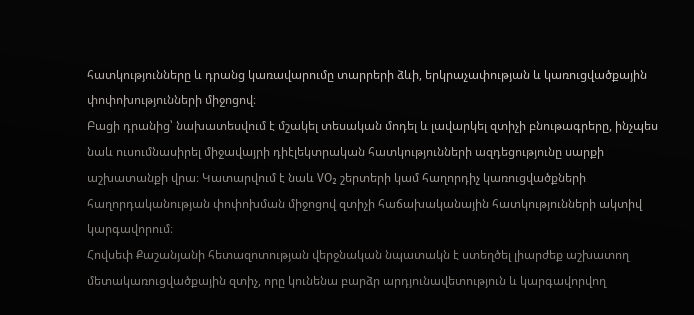հատկությունները և դրանց կառավարումը տարրերի ձևի, երկրաչափության և կառուցվածքային փոփոխությունների միջոցով։
Բացի դրանից՝ նախատեսվում է մշակել տեսական մոդել և լավարկել զտիչի բնութագրերը, ինչպես նաև ուսումնասիրել միջավայրի դիէլեկտրական հատկությունների ազդեցությունը սարքի աշխատանքի վրա։ Կատարվում է նաև VO₂ շերտերի կամ հաղորդիչ կառուցվածքների հաղորդականության փոփոխման միջոցով զտիչի հաճախականային հատկությունների ակտիվ կարգավորում։
Հովսեփ Քաշանյանի հետազոտության վերջնական նպատակն է ստեղծել լիարժեք աշխատող մետակառուցվածքային զտիչ, որը կունենա բարձր արդյունավետություն և կարգավորվող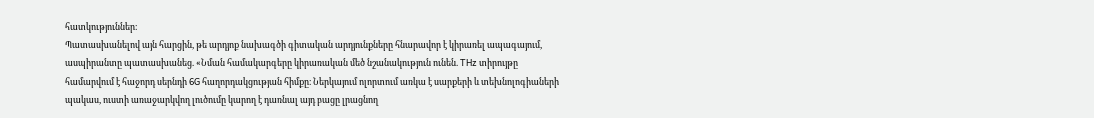հատկություններ։
Պատասխանելով այն հարցին, թե արդյոք նախագծի գիտական արդյունքները հնարավոր է կիրառել ապագայում, ասպիրանտը պատասխանեց. «Նման համակարգերը կիրառական մեծ նշանակություն ունեն. THz տիրույթը համարվում է հաջորդ սերնդի 6G հաղորդակցության հիմքը։ Ներկայում ոլորտում առկա է սարքերի և տեխնոլոգիաների պակաս, ուստի առաջարկվող լուծումը կարող է դառնալ այդ բացը լրացնող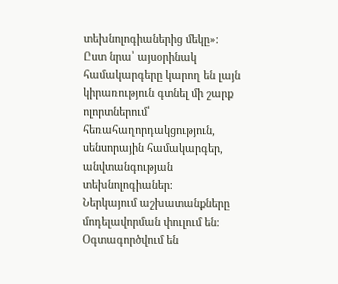տեխնոլոգիաներից մեկը»։
Ըստ նրա՝ այսօրինակ համակարգերը կարող են լայն կիրառություն գտնել մի շարք ոլորտներում՝ հեռահաղորդակցություն, սենսորային համակարգեր, անվտանգության տեխնոլոգիաներ։
Ներկայում աշխատանքները մոդելավորման փուլում են։ Օգտագործվում են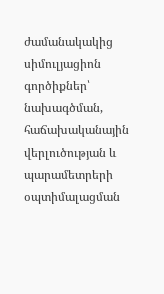ժամանակակից սիմուլյացիոն գործիքներ՝ նախագծման, հաճախականային վերլուծության և պարամետրերի օպտիմալացման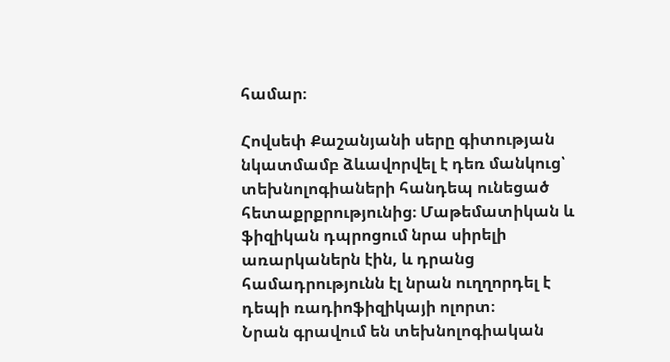համար։

Հովսեփ Քաշանյանի սերը գիտության նկատմամբ ձևավորվել է դեռ մանկուց՝ տեխնոլոգիաների հանդեպ ունեցած հետաքրքրությունից։ Մաթեմատիկան և ֆիզիկան դպրոցում նրա սիրելի առարկաներն էին, և դրանց համադրությունն էլ նրան ուղղորդել է դեպի ռադիոֆիզիկայի ոլորտ։
Նրան գրավում են տեխնոլոգիական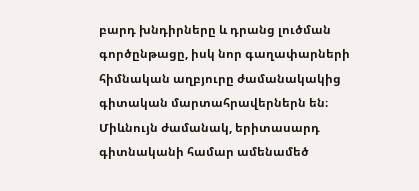բարդ խնդիրները և դրանց լուծման գործընթացը, իսկ նոր գաղափարների հիմնական աղբյուրը ժամանակակից գիտական մարտահրավերներն են։ Միևնույն ժամանակ, երիտասարդ գիտնականի համար ամենամեծ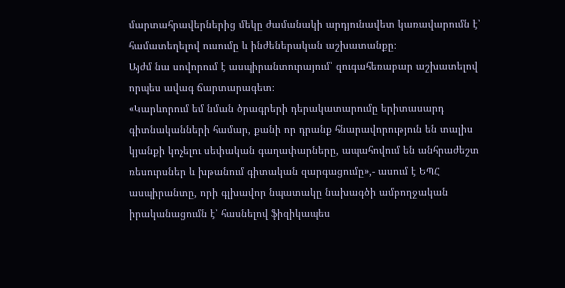մարտահրավերներից մեկը ժամանակի արդյունավետ կառավարումն է՝ համատեղելով ուսումը և ինժեներական աշխատանքը։
Այժմ նա սովորում է ասպիրանտուրայում՝ զուգահեռաբար աշխատելով որպես ավագ ճարտարագետ։
«Կարևորում եմ նման ծրագրերի դերակատարումը երիտասարդ գիտնականների համար, քանի որ դրանք հնարավորություն են տալիս կյանքի կոչելու սեփական գաղափարները, ապահովում են անհրաժեշտ ռեսուրսներ և խթանում գիտական զարգացումը»,- ասում է ԵՊՀ ասպիրանտը, որի գլխավոր նպատակը նախագծի ամբողջական իրականացումն է՝ հասնելով ֆիզիկապես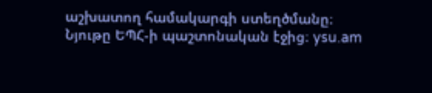աշխատող համակարգի ստեղծմանը։
Նյութը ԵՊՀ-ի պաշտոնական էջից։ ysu.am